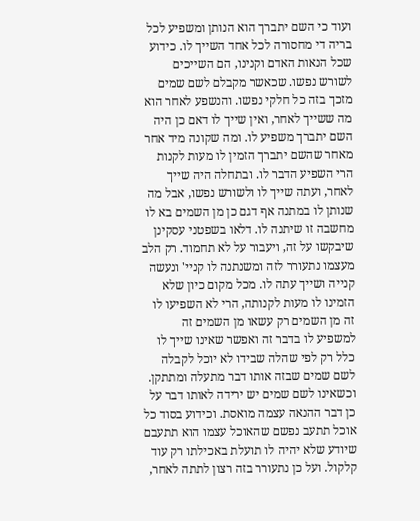ועוד כי השם יתברך הוא הנותן ומשפיע לכל בריה די מחסורה לכל אחד השייך לו. כידוע שכל הנאות האדם וקנינו, הם השייכים לשורש נפשו. שכאשר מקבלם לשם שמים מזכך בזה כל חלקי נפשו. והנשפע לאחר הוא מה ששייך לאחר, ואין שייך לו דאם כן היה השם יתברך משפיע לו. ומה שקונה מיד אחר מאחר שהשם יתברך הזמין לו מעות לקנות הרי השפיע הדבר לו. ובתחלה היה שייך לאחר, ועתה שייך לו ולשורש נפשו, אבל מה שנותן לו במתנה אף דגם כן מן השמים בא לו מחשבה זו שיתנה לו. דלאו בשפטני עסקינן שיבקשו על זה, ויעבור על לא תחמוד. רק הלב מעצמו נתעורר לזה ומשנתנה לו קניי' ונעשה קנייה ושייך עתה לו. מכל מקום כיון שלא הזמינו לו מעות לקנותה, הרי לא השפיעו לו זה מן השמים רק עשאו מן השמים זה למשפיע לו בדבר זה ואפשר שאינו שייך לו כלל רק לפי שהלה שבידו לא יוכל לקבלה לשם שמים שבזה אותו דבר מתעלה ומתתקן. וכשאינו לשם שמים יש ירידה לאותו דבר על כן דבר ההנאה עצמה מואסת. וכידוע בסוד כל אוכל תתעב נפשם שהאוכל עצמו הוא תתעבם שיודע שלא יהיה לו תועלת באכילתו רק עוד קלקול. ועל כן נתעורר בזה רצון לתתה לאחר,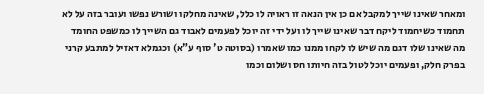ומאחר שאינו שייך למקבל אם כן אין הנאה זו ראויה לו כלל, שאינה מחלקו ושורש נפשו ועובר בזה על לא תחמוד כשיחמוד ליקח דבר שאינו שייך לו ועל ידי זה יוכל לפעמים לאבוד גם השייך לו כמשפט החומד מה שאינו שלו דגם מה שיש לו לקחו ממנו כמו שאמרו (בסוטה ט' סוף ע"א) וכגמלא דאזיל למתבע קרני בפרק חלק, ופעמים יוכל לטול בזה חיותו חס ושלום וכמו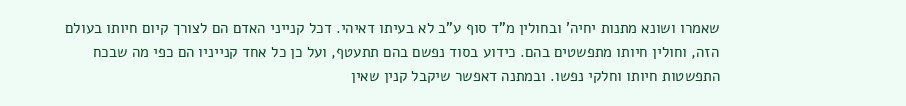שאמרו ושונא מתנות יחיה' ובחולין מ"ד סוף ע"ב לא בעיתו דאיהי. דכל קנייני האדם הם לצורך קיום חיותו בעולם הזה, וחולין חיותו מתפשטים בהם. כידוע בסוד נפשם בהם תתעטף, ועל כן כל אחד קנייניו הם כפי מה שבכח התפשטות חיותו וחלקי נפשו. ובמתנה דאפשר שיקבל קנין שאין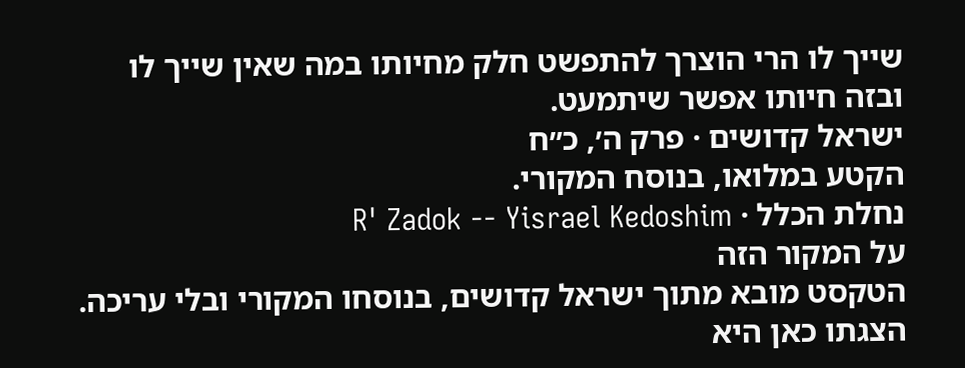שייך לו הרי הוצרך להתפשט חלק מחיותו במה שאין שייך לו ובזה חיותו אפשר שיתמעט.
ישראל קדושים · פרק ה׳, כ״ח
הקטע במלואו, בנוסח המקורי.
נחלת הכלל · R' Zadok -- Yisrael Kedoshim
על המקור הזה
הטקסט מובא מתוך ישראל קדושים, בנוסחו המקורי ובלי עריכה. הצגתו כאן היא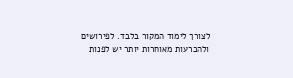לצורך לימוד המקור בלבד. לפירושים ולהכרעות מאוחרות יותר יש לפנות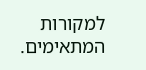למקורות המתאימים.